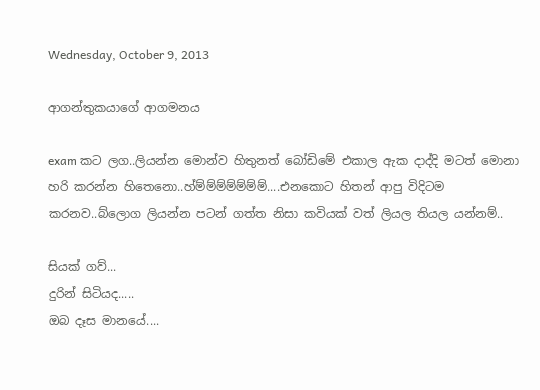Wednesday, October 9, 2013

ආගන්තුකයාගේ ආගමනය

exam කට ලග..ලියන්න මොන්ව හිතුනත් බෝඩිමේ එකාල ඇක දාද්දි මටත් මොනා හරි කරන්න හිතෙනො..හ්ම්ම්ම්ම්ම්ම්ම්....එනකොට හිතන් ආපු විදිටම කරනව..බ්ලොග ලියන්න පටන් ගත්ත නිසා කවියක් වත් ලියල තියල යන්නම්..

සියක් ගව්...
දුරින් සිටියද.....
ඔබ දෑස මානයේ....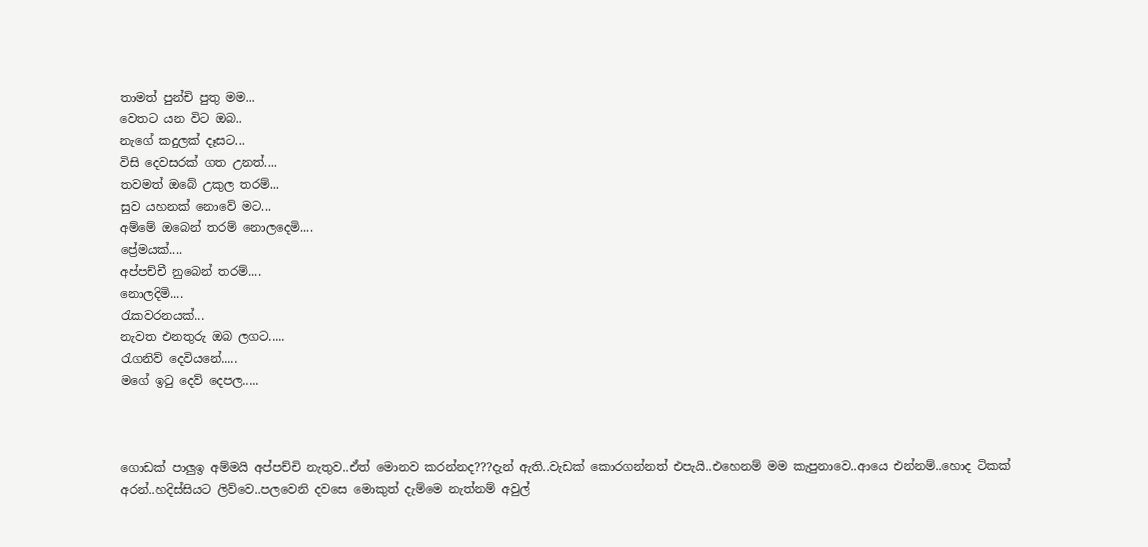තාමත් පුන්චි පුතු මම...
වෙතට යන විට ඔබ..
නැගේ කදුලක් දෑසට...
විසි දෙවසරක් ගත උනත්....
තවමත් ඔබේ උකුල තරම්...
සුව යහනක් නොවේ මට...
අම්මේ ඔබෙන් තරම් නොලදෙමි....
ප්‍රේමයක්....
අප්පච්චී නුබෙන් තරම්....
නොලදිමි....
රැකවරනයක්...
නැවත එනතුරු ඔබ ලගට.....
රැගනිව් දෙවියනේ.....
මගේ ඉටු දෙව් දෙපල.....



ගොඩක් පාලුඉ අම්මයි අප්පච්චි නැතුව..ඒත් මොනව කරන්නද???දැන් ඇති..වැඩක් කොරගන්නත් එපැයි..එහෙනම් මම කැපුනාවෙ..ආයෙ එන්නම්..හොද ටිකක් අරන්..හදිස්සියට ලිව්වෙ..පලවෙනි දවසෙ මොකුත් දැම්මෙ නැත්නම් අවුල්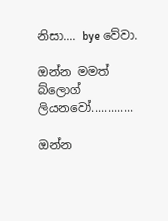නිසා.... bye වේවා.

ඔන්න මමත් බ්ලොග් ලියනවෝ.............

ඔන්න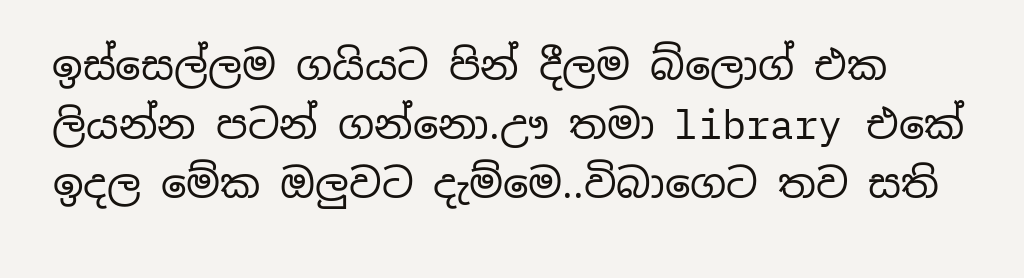ඉස්සෙල්ලම ගයියට පින් දීලම බ්ලොග් එක ලියන්න පටන් ගන්නො.ඌ තමා library එකේ ඉදල මේක ඔලුවට දැම්මෙ..විබාගෙට තව සති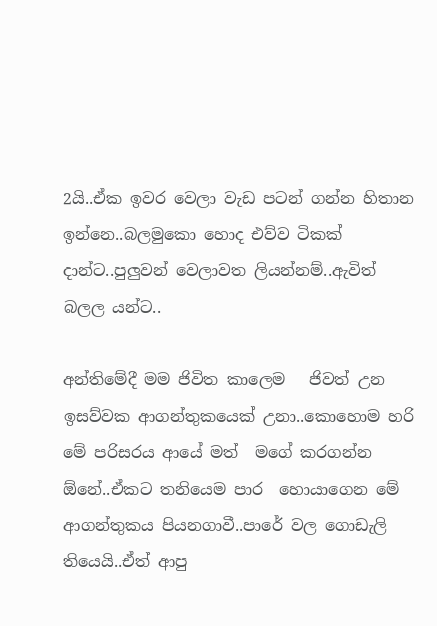2යි..ඒක ඉවර වෙලා වැඩ පටන් ගන්න හිතාන ඉන්නෙ..බලමුකො හොද එව්ව ටිකක් දාන්ට..පුලුවන් වෙලාවත ලියන්නම්..ඇවිත් බලල යන්ට..

අන්තිමේදී මම ජිවිත කාලෙම   ජිවත් උන ඉසව්වක ආගන්තුකයෙක් උනා..කොහොම හරි මේ පරිසරය ආයේ මත්  මගේ කරගන්න ඕනේ..ඒකට තනියෙම පාර  හොයාගෙන මේ ආගන්තුකය පියනගාවී..පාරේ වල ගොඩැලි තියෙයි..ඒත් ආපු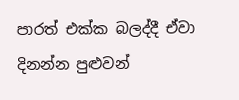පාරත් එක්ක බලද්දී ඒවා දිනන්න පුළුවන්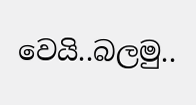වෙයි..බලමු..